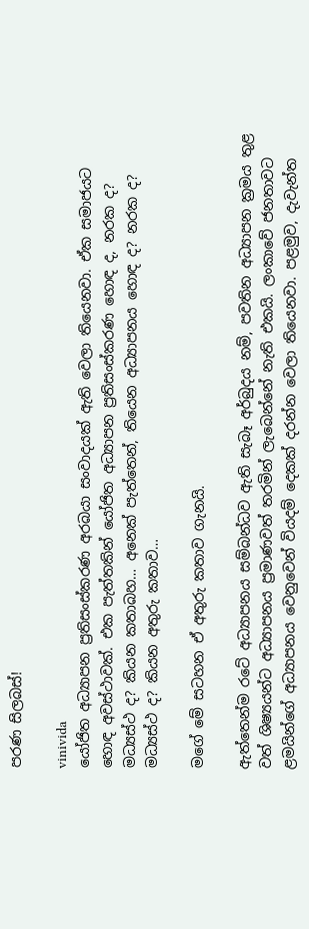පරණ සිලබස්!

vinivida
යෝජිත අධ්‍යාපන ප්‍රතිසංස්කරණ අරබයා සංවාදයක් ඇති වෙලා තියෙනවා. ඒක සමාජයට හොඳ අවස්ථාවක්. එක පැත්තකින් යෝජිත අධ්‍යාපන ප්‍රතිසංස්කරණ හොඳ ද, නරක ද? මධ්‍යස්ථ ද? කියන කතාබහ… අනෙක් පැත්තෙන්, තියෙන අධ්‍යාපනය හොඳ ද? නරක ද? මධ්‍යස්ථ ද? කියන අතුරු කතාව…

මගේ මේ සටහන ඒ අතුරු කතාව ගැනයි.

ඇත්තෙන්ම රටේ අධ්‍යාපනය සම්බන්ධව ඇති සැබෑ අර්බුදය නම්, පවතින අධ්‍යාපන ක්‍රමය තුළ වත් ශිෂ්‍යයන්ට අධ්‍යාපනය ප්‍රමාණවත් තරමින් ලැබෙන්නේ නැති එකයි. ලංකාවේ ජනතාවට ළමයින්ගේ අධ්‍යාපනය වෙනුවෙන් වියදම් දෙකක් දරන්න වෙලා තියෙනවා. පළමුව, දැවැන්ත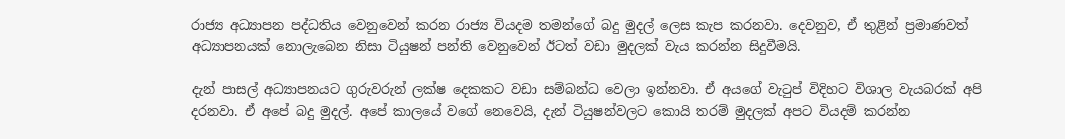රාජ්‍ය අධ්‍යාපන පද්ධතිය වෙනුවෙන් කරන රාජ්‍ය වියදම තමන්ගේ බදු මුදල් ලෙස කැප කරනවා. දෙවනුව, ඒ තුළින් ප්‍රමාණවත් අධ්‍යාපනයක් නොලැබෙන නිසා ටියුෂන් පන්ති වෙනුවෙන් ඊටත් වඩා මුදලක් වැය කරන්න සිදුවීමයි.

දැන් පාසල් අධ්‍යාපනයට ගුරුවරුන් ලක්ෂ දෙකකට වඩා සම්බන්ධ වෙලා ඉන්නවා. ඒ අයගේ වැටුප් විදිහට විශාල වැයබරක් අපි දරනවා. ඒ අපේ බදු මුදල්. අපේ කාලයේ වගේ නෙවෙයි, දැන් ටියුෂන්වලට කොයි තරම් මුදලක් අපට වියදම් කරන්න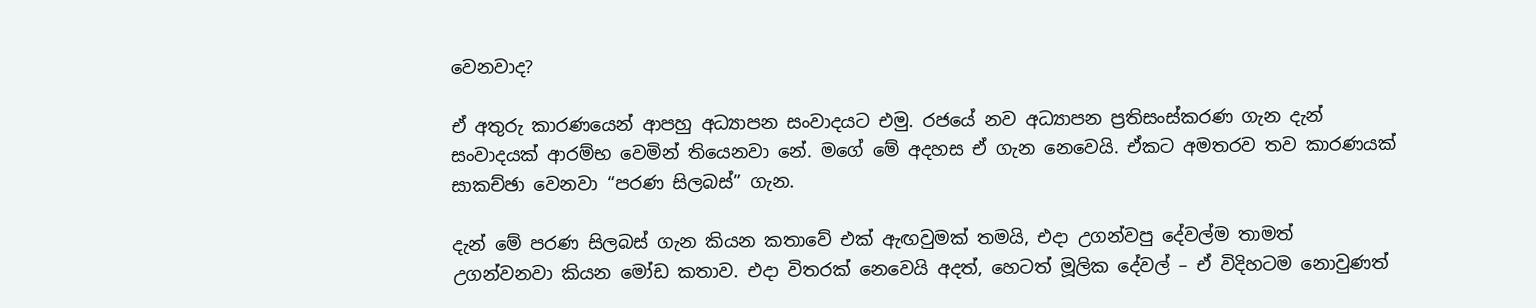වෙනවාද?

ඒ අතුරු කාරණයෙන් ආපහු අධ්‍යාපන සංවාදයට එමු. රජයේ නව අධ්‍යාපන ප්‍රතිසංස්කරණ ගැන දැන් සංවාදයක් ආරම්භ වෙමින් තියෙනවා නේ. මගේ මේ අදහස ඒ ගැන නෙවෙයි. ඒකට අමතරව තව කාරණයක් සාකච්ඡා වෙනවා “පරණ සිලබස්” ගැන.

දැන් මේ පරණ සිලබස් ගැන කියන කතාවේ එක් ඇඟවුමක් තමයි, එදා උගන්වපු දේවල්ම තාමත් උගන්වනවා කියන මෝඩ කතාව. එදා විතරක් නෙවෙයි අදත්, හෙටත් මූලික දේවල් – ඒ විදිහටම නොවුණත්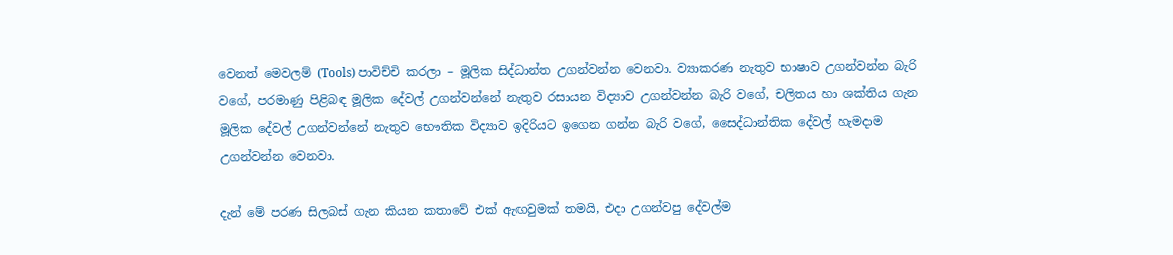වෙනත් මෙවලම් (Tools) පාවිච්චි කරලා – මූලික සිද්ධාන්ත උගන්වන්න වෙනවා. ව්‍යාකරණ නැතුව භාෂාව උගන්වන්න බැරි වගේ, පරමාණු පිළිබඳ මූලික දේවල් උගන්වන්නේ නැතුව රසායන විද්‍යාව උගන්වන්න බැරි වගේ, චලිතය හා ශක්තිය ගැන මූලික දේවල් උගන්වන්නේ නැතුව භෞතික විද්‍යාව ඉදිරියට ඉගෙන ගන්න බැරි වගේ, සෛද්ධාන්තික දේවල් හැමදාම උගන්වන්න වෙනවා.

දැන් මේ පරණ සිලබස් ගැන කියන කතාවේ එක් ඇඟවුමක් තමයි, එදා උගන්වපු දේවල්ම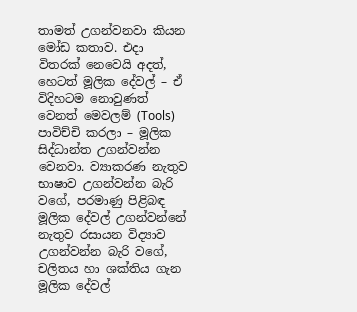තාමත් උගන්වනවා කියන මෝඩ කතාව. එදා විතරක් නෙවෙයි අදත්, හෙටත් මූලික දේවල් – ඒ විදිහටම නොවුණත් වෙනත් මෙවලම් (Tools) පාවිච්චි කරලා – මූලික සිද්ධාන්ත උගන්වන්න වෙනවා. ව්‍යාකරණ නැතුව භාෂාව උගන්වන්න බැරි වගේ, පරමාණු පිළිබඳ මූලික දේවල් උගන්වන්නේ නැතුව රසායන විද්‍යාව උගන්වන්න බැරි වගේ, චලිතය හා ශක්තිය ගැන මූලික දේවල්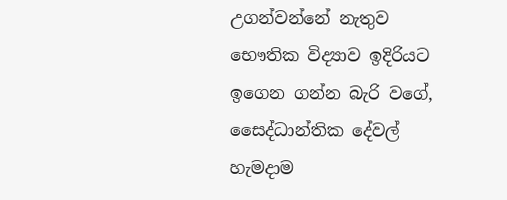උගන්වන්නේ නැතුව භෞතික විද්‍යාව ඉදිරියට ඉගෙන ගන්න බැරි වගේ, සෛද්ධාන්තික දේවල් හැමදාම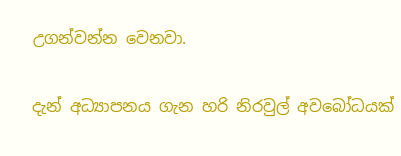උගන්වන්න වෙනවා.

දැන් අධ්‍යාපනය ගැන හරි නිරවුල් අවබෝධයක්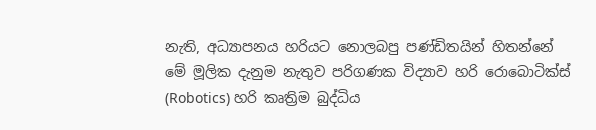නැති, අධ්‍යාපනය හරියට නොලබපු පණ්ඩිතයින් හිතන්නේ මේ මූලික දැනුම නැතුව පරිගණක විද්‍යාව හරි රොබොටික්ස් (Robotics) හරි කෘත්‍රිම බුද්ධිය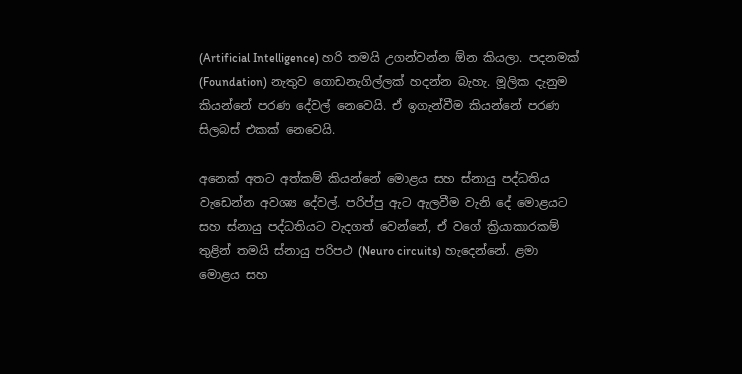(Artificial Intelligence) හරි තමයි උගන්වන්න ඕන කියලා. පදනමක් (Foundation) නැතුව ගොඩනැගිල්ලක් හදන්න බැහැ. මූලික දැනුම කියන්නේ පරණ දේවල් නෙවෙයි. ඒ ඉගැන්වීම කියන්නේ පරණ සිලබස් එකක් නෙවෙයි.

අනෙක් අතට අත්කම් කියන්නේ මොළය සහ ස්නායු පද්ධතිය වැඩෙන්න අවශ්‍ය දේවල්. පරිප්පු ඇට ඇලවීම වැනි දේ මොළයට සහ ස්නායු පද්ධතියට වැදගත් වෙන්නේ, ඒ වගේ ක්‍රියාකාරකම් තුළින් තමයි ස්නායු පරිපථ (Neuro circuits) හැදෙන්නේ. ළමා මොළය සහ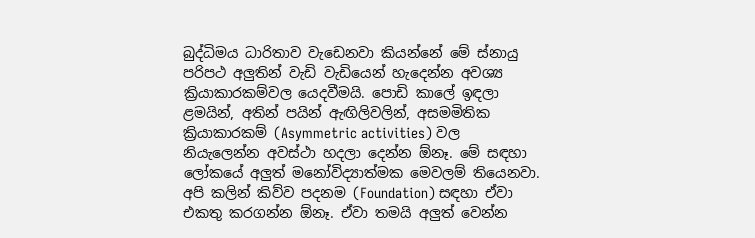බුද්ධිමය ධාරිතාව වැඩෙනවා කියන්නේ මේ ස්නායු පරිපථ අලුතින් වැඩි වැඩියෙන් හැදෙන්න අවශ්‍ය ක්‍රියාකාරකම්වල යෙදවීමයි. පොඩි කාලේ ඉඳලා ළමයින්, අතින් පයින් ඇඟිලිවලින්, අසමමිතික ක්‍රියාකාරකම් (Asymmetric activities) වල නියැලෙන්න අවස්ථා හදලා දෙන්න ඕනෑ. මේ සඳහා ලෝකයේ අලුත් මනෝවිද්‍යාත්මක මෙවලම් තියෙනවා. අපි කලින් කිව්ව පදනම (Foundation) සඳහා ඒවා එකතු කරගන්න ඕනෑ. ඒවා තමයි අලුත් වෙන්න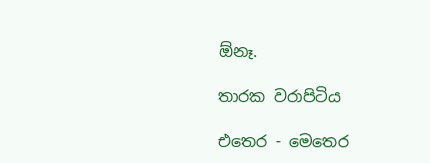ඕනෑ.

තාරක වරාපිටිය

එතෙර - මෙතෙර